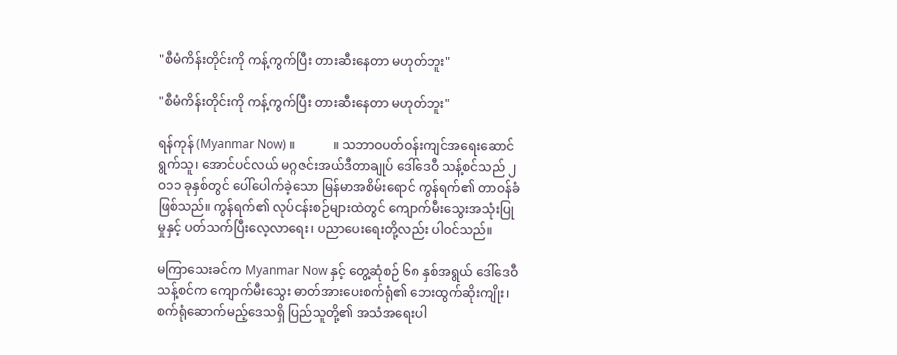"စီမံကိန်းတိုင်းကို ကန့်ကွက်ပြီး တားဆီးနေတာ မဟုတ်ဘူး"

"စီမံကိန်းတိုင်းကို ကန့်ကွက်ပြီး တားဆီးနေတာ မဟုတ်ဘူး"

ရန်ကုန် (Myanmar Now) ။            ။ သဘာဝပတ်ဝန်းကျင်အရေးဆောင်ရွက်သူ၊ အောင်ပင်လယ် မဂ္ဂဇင်းအယ်ဒီတာချုပ် ဒေါ်ဒေဝီ သန့်စင်သည် ၂ဝ၁၁ ခုနှစ်တွင် ပေါ်ပေါက်ခဲ့သော မြန်မာအစိမ်းရောင် ကွန်ရက်၏ တာဝန်ခံ ဖြစ်သည်။ ကွန်ရက်၏ လုပ်ငန်းစဉ်များထဲတွင် ကျောက်မီးသွေးအသုံးပြုမှုနှင့် ပတ်သက်ပြီးလေ့လာရေး၊ ပညာပေးရေးတို့လည်း ပါဝင်သည်။

မကြာသေးခင်က Myanmar Now နှင့် တွေ့ဆုံစဉ် ၆၈ နှစ်အရွယ် ဒေါ်ဒေဝီသန့်စင်က ကျောက်မီးသွေး ဓာတ်အားပေးစက်ရုံ၏ ဘေးထွက်ဆိုးကျိုး၊ စက်ရုံဆောက်မည့်ဒေသရှိ ပြည်သူတို့၏ အသံအရေးပါ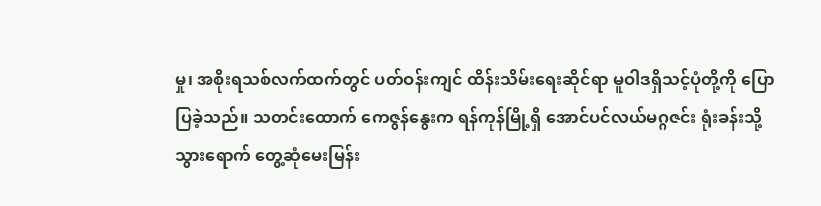မှု၊ အစိုးရသစ်လက်ထက်တွင် ပတ်ဝန်းကျင် ထိန်းသိမ်းရေးဆိုင်ရာ မူဝါဒရှိသင့်ပုံတို့ကို ပြောပြခဲ့သည်။ သတင်းထောက် ကေဇွန်နွေးက ရန်ကုန်မြို့ရှိ အောင်ပင်လယ်မဂ္ဂဇင်း ရုံးခန်းသို့ သွားရောက် တွေ့ဆုံမေးမြန်း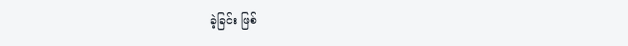ခဲ့ခြင်း ဖြစ်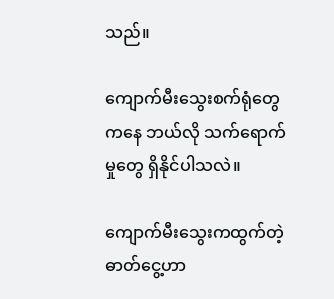သည်။

ကျောက်မီးသွေးစက်ရုံတွေကနေ ဘယ်လို သက်ရောက်မှုတွေ ရှိနိုင်ပါသလဲ။

ကျောက်မီးသွေးကထွက်တဲ့ ဓာတ်ငွေ့ဟာ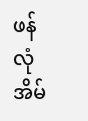ဖန်လုံအိမ်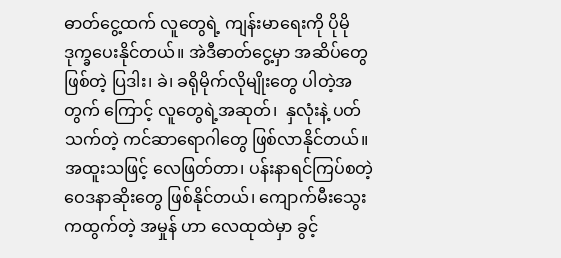ဓာတ်ငွေ့ထက် လူတွေရဲ့ ကျန်းမာရေးကို ပိုမို ဒုက္ခပေးနိုင်တယ်။ အဲဒီဓာတ်ငွေ့မှာ အဆိပ်တွေဖြစ်တဲ့ ပြဒါး၊ ခဲ၊ ခရိုမိုက်လိုမျိုးတွေ ပါတဲ့အတွက် ကြောင့် လူတွေရဲ့အဆုတ်၊  နှလုံးနဲ့ ပတ်သက်တဲ့ ကင်ဆာရောဂါတွေ ဖြစ်လာနိုင်တယ်။ အထူးသဖြင့် လေဖြတ်တာ၊ ပန်းနာရင်ကြပ်စတဲ့ ဝေဒနာဆိုးတွေ ဖြစ်နိုင်တယ်၊ ကျောက်မီးသွေးကထွက်တဲ့ အမှုန် ဟာ လေထုထဲမှာ ခွင့်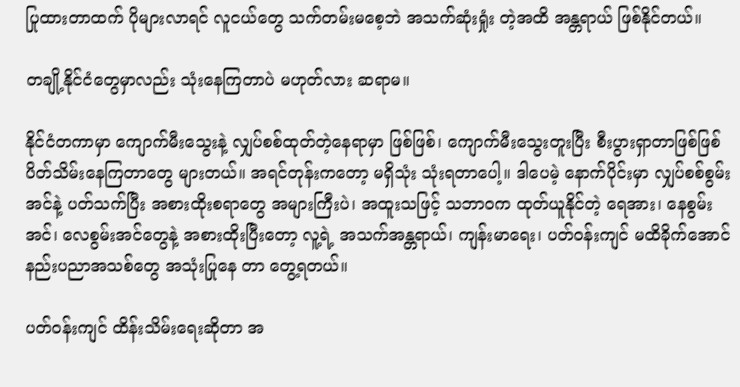ပြုထားတာထက် ပိုများလာရင် လူငယ်တွေ သက်တမ်းမစေ့ဘဲ အသက်ဆုံးရှုံး တဲ့အထိ အန္တရာယ် ဖြစ်နိုင်တယ်။

တချို့နိုင်ငံတွေမှာလည်း သုံးနေကြတာပဲ မဟုတ်လား ဆရာမ။

နိုင်ငံတကာမှာ ကျောက်မီးသွေးနဲ့ လျှပ်စစ်ထုတ်တဲ့နေရာမှာ ဖြစ်ဖြစ်၊ ကျောက်မီးသွေးတူးပြီး စီးပွားရှာတာဖြစ်ဖြစ် ပိတ်သိမ်းနေကြတာတွေ များတယ်။ အရင်တုန်းကတော့ မရှိသုံး သုံးရတာပေါ့။ ဒါပေမဲ့ နောက်ပိုင်းမှာ လျှပ်စစ်စွမ်းအင်နဲ့ ပတ်သက်ပြီး အစားထိုးစရာတွေ အများကြီးပဲ၊ အထူးသဖြင့် သဘာဝက ထုတ်ယူနိုင်တဲ့ ရေအား၊ နေစွမ်းအင်၊ လေစွမ်းအင်တွေနဲ့ အစားထိုးပြီးတော့ လူ့ရဲ့ အသက်အန္တရာယ်၊ ကျန်းမာရေး၊ ပတ်ဝန်းကျင် မထိခိုက်အောင် နည်းပညာအသစ်တွေ အသုံးပြုနေ တာ တွေ့ရတယ်။

ပတ်ဝန်းကျင် ထိန်းသိမ်းရေးဆိုတာ အ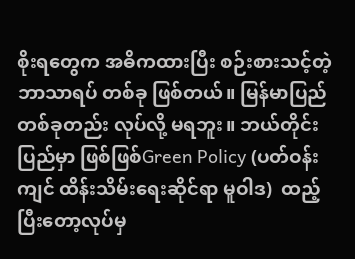စိုးရတွေက အဓိကထားပြီး စဉ်းစားသင့်တဲ့ ဘာသာရပ် တစ်ခု ဖြစ်တယ်။ မြန်မာပြည်တစ်ခုတည်း လုပ်လို့ မရဘူး။ ဘယ်တိုင်းပြည်မှာ ဖြစ်ဖြစ်Green Policy (ပတ်ဝန်းကျင် ထိန်းသိမ်းရေးဆိုင်ရာ မူဝါဒ)  ထည့်ပြီးတော့လုပ်မှ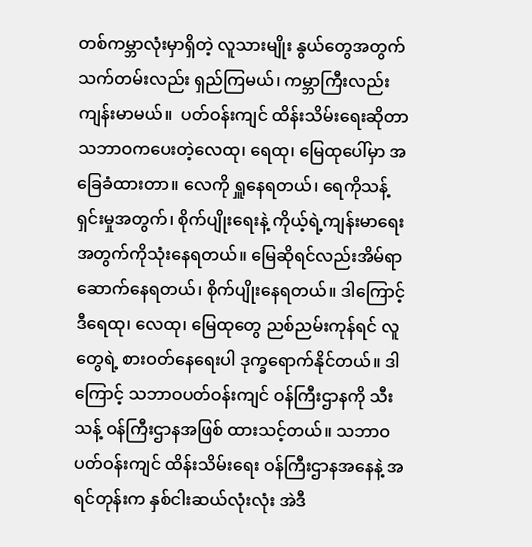တစ်ကမ္ဘာလုံးမှာရှိတဲ့ လူသားမျိုး နွယ်တွေအတွက် သက်တမ်းလည်း ရှည်ကြမယ်၊ ကမ္ဘာကြီးလည်း ကျန်းမာမယ်။  ပတ်ဝန်းကျင် ထိန်းသိမ်းရေးဆိုတာ သဘာဝကပေးတဲ့လေထု၊ ရေထု၊ မြေထုပေါ်မှာ အခြေခံထားတာ။ လေကို ရှူနေရတယ်၊ ရေကိုသန့်ရှင်းမှုအတွက်၊ စိုက်ပျိုးရေးနဲ့ ကိုယ့်ရဲ့ကျန်းမာရေးအတွက်ကိုသုံးနေရတယ်။ မြေဆိုရင်လည်းအိမ်ရာဆောက်နေရတယ်၊ စိုက်ပျိုးနေရတယ်။ ဒါကြောင့် ဒီရေထု၊ လေထု၊ မြေထုတွေ ညစ်ညမ်းကုန်ရင် လူတွေရဲ့ စားဝတ်နေရေးပါ ဒုက္ခရောက်နိုင်တယ်။ ဒါကြောင့် သဘာဝပတ်ဝန်းကျင် ဝန်ကြီးဌာနကို သီးသန့် ဝန်ကြီးဌာနအဖြစ် ထားသင့်တယ်။ သဘာဝပတ်ဝန်းကျင် ထိန်းသိမ်းရေး ဝန်ကြီးဌာနအနေနဲ့ အရင်တုန်းက နှစ်ငါးဆယ်လုံးလုံး အဲဒီ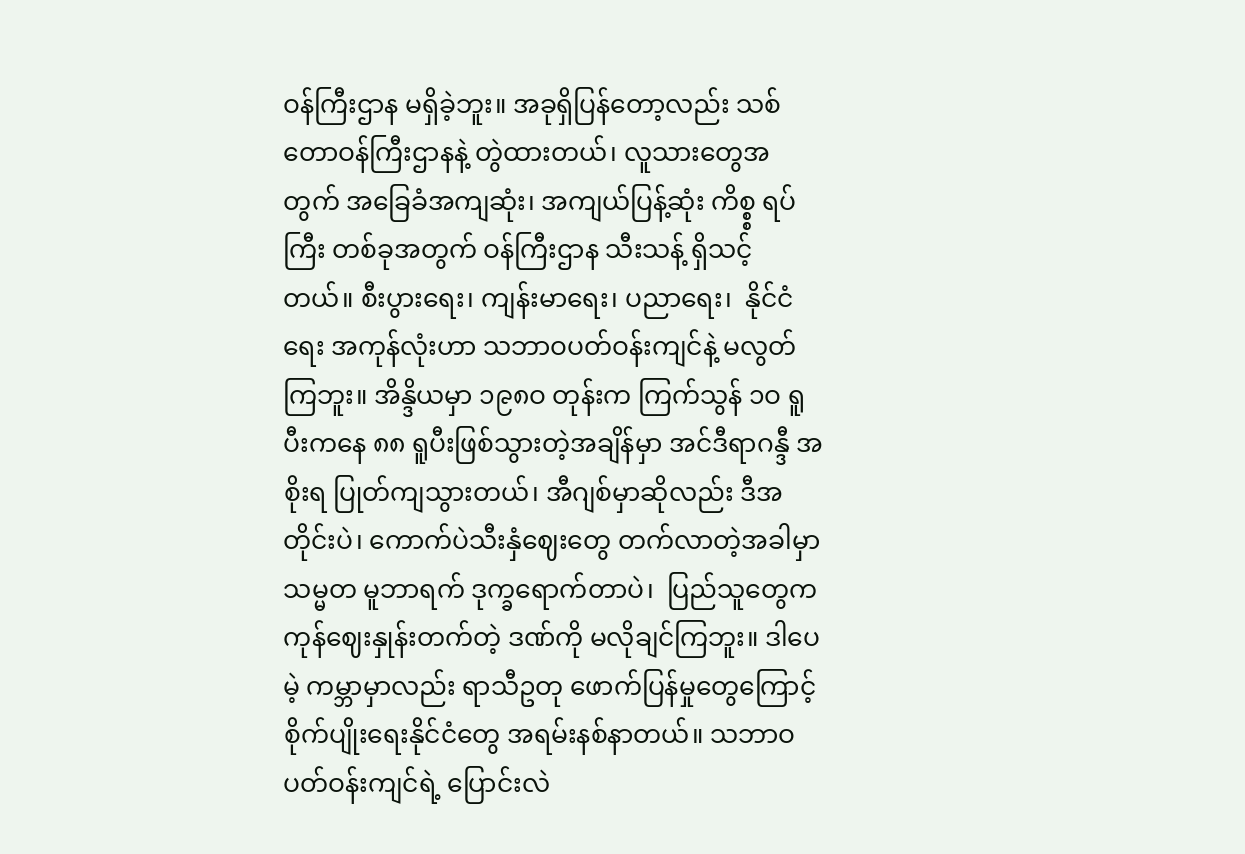ဝန်ကြီးဌာန မရှိခဲ့ဘူး။ အခုရှိပြန်တော့လည်း သစ်တောဝန်ကြီးဌာနနဲ့ တွဲထားတယ်၊ လူသားတွေအတွက် အခြေခံအကျဆုံး၊ အကျယ်ပြန့်ဆုံး ကိစ္စ္စ ရပ်ကြီး တစ်ခုအတွက် ဝန်ကြီးဌာန သီးသန့် ရှိသင့်တယ်။ စီးပွားရေး၊ ကျန်းမာရေး၊ ပညာရေး၊  နိုင်ငံ ရေး အကုန်လုံးဟာ သဘာဝပတ်ဝန်းကျင်နဲ့ မလွတ်ကြဘူး။ အိန္ဒိယမှာ ၁၉၈ဝ တုန်းက ကြက်သွန် ၁ဝ ရူပီးကနေ ၈၈ ရူပီးဖြစ်သွားတဲ့အချိန်မှာ အင်ဒီရာဂန္ဒီ အစိုးရ ပြုတ်ကျသွားတယ်၊ အီဂျစ်မှာဆိုလည်း ဒီအတိုင်းပဲ၊ ကောက်ပဲသီးနှံဈေးတွေ တက်လာတဲ့အခါမှာ သမ္မတ မူဘာရက် ဒုက္ခရောက်တာပဲ၊  ပြည်သူတွေက ကုန်ဈေးနှုန်းတက်တဲ့ ဒဏ်ကို မလိုချင်ကြဘူး။ ဒါပေမဲ့ ကမ္ဘာမှာလည်း ရာသီဥတု ဖောက်ပြန်မှုတွေကြောင့် စိုက်ပျိုးရေးနိုင်ငံတွေ အရမ်းနစ်နာတယ်။ သဘာဝပတ်ဝန်းကျင်ရဲ့ ပြောင်းလဲ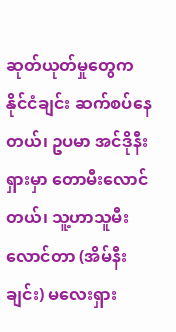ဆုတ်ယုတ်မှုတွေက နိုင်ငံချင်း ဆက်စပ်နေတယ်၊ ဥပမာ အင်ဒိုနီးရှားမှာ တောမီးလောင်တယ်၊ သူ့ဟာသူမီးလောင်တာ (အိမ်နီးချင်း) မလေးရှား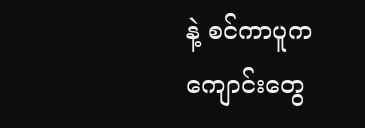နဲ့ စင်ကာပူက ကျောင်းတွေ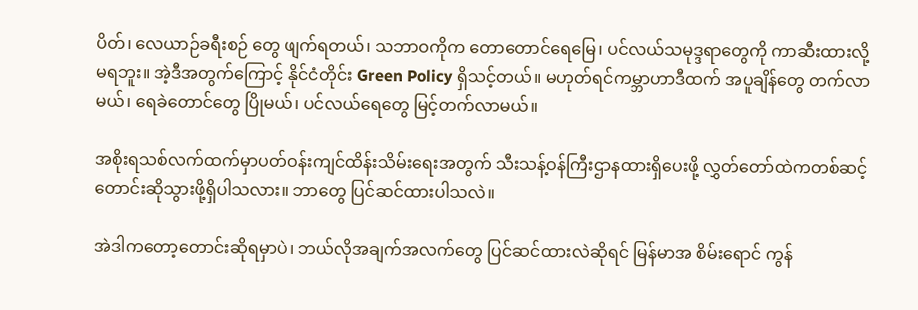ပိတ်၊ လေယာဉ်ခရီးစဉ် တွေ ဖျက်ရတယ်၊ သဘာဝကိုက တောတောင်ရေမြေ၊ ပင်လယ်သမုဒ္ဒရာတွေကို ကာဆီးထားလို့ မရဘူး။ အဲ့ဒီအတွက်ကြောင့် နိုင်ငံတိုင်း Green Policy ရှိသင့်တယ်။ မဟုတ်ရင်ကမ္ဘာဟာဒီထက် အပူချိန်တွေ တက်လာမယ်၊ ရေခဲတောင်တွေ ပြိုမယ်၊ ပင်လယ်ရေတွေ မြင့်တက်လာမယ်။

အစိုးရသစ်လက်ထက်မှာပတ်ဝန်းကျင်ထိန်းသိမ်းရေးအတွက် သီးသန့်ဝန်ကြီးဌာနထားရှိပေးဖို့ လွှတ်တော်ထဲကတစ်ဆင့် တောင်းဆိုသွားဖို့ရှိပါသလား။ ဘာတွေ ပြင်ဆင်ထားပါသလဲ။

အဲဒါကတော့တောင်းဆိုရမှာပဲ၊ ဘယ်လိုအချက်အလက်တွေ ပြင်ဆင်ထားလဲဆိုရင် မြန်မာအ စိမ်းရောင် ကွန်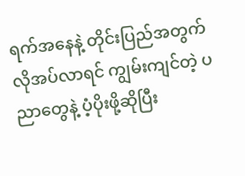ရက်အနေနဲ့ တိုင်းပြည်အတွက် လိုအပ်လာရင် ကျွမ်းကျင်တဲ့ ပညာတွေနဲ့ ပံ့ပိုးဖို့ဆိုပြီး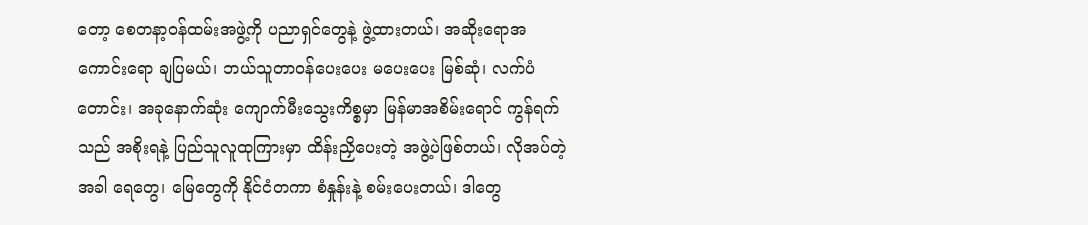တော့ စေတနာ့ဝန်ထမ်းအဖွဲ့ကို ပညာရှင်တွေနဲ့ ဖွဲ့ထားတယ်၊ အဆိုးရောအကောင်းရော ချပြမယ်၊ ဘယ်သူတာဝန်ပေးပေး မပေးပေး မြစ်ဆုံ၊ လက်ပံတောင်း၊ အခုနောက်ဆုံး ကျောက်မီးသွေးကိစ္စမှာ မြန်မာအစိမ်းရောင် ကွန်ရက်သည် အစိုးရနဲ့ ပြည်သူလူထုကြားမှာ ထိန်းညှိပေးတဲ့ အဖွဲ့ပဲဖြစ်တယ်၊ လိုအပ်တဲ့အခါ ရေတွေ၊ မြေတွေကို နိုင်ငံတကာ စံနှုန်းနဲ့ စမ်းပေးတယ်၊ ဒါတွေ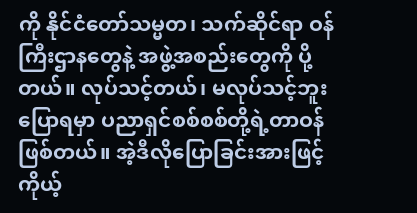ကို နိုင်ငံတော်သမ္မတ၊ သက်ဆိုင်ရာ ဝန်ကြီးဌာနတွေနဲ့ အဖွဲ့အစည်းတွေကို ပို့တယ်။ လုပ်သင့်တယ်၊ မလုပ်သင့်ဘူးပြောရမှာ ပညာရှင်စစ်စစ်တို့ရဲ့တာဝန်ဖြစ်တယ်။ အဲ့ဒီလိုပြောခြင်းအားဖြင့် ကိုယ့်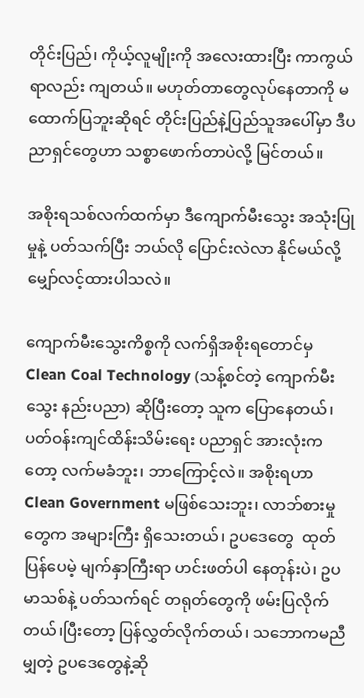တိုင်းပြည်၊ ကိုယ့်လူမျိုးကို အလေးထားပြီး ကာကွယ်ရာလည်း ကျတယ်။ မဟုတ်တာတွေလုပ်နေတာကို မထောက်ပြဘူးဆိုရင် တိုင်းပြည်နဲ့ပြည်သူအပေါ်မှာ ဒီပညာရှင်တွေဟာ သစ္စာဖောက်တာပဲလို့ မြင်တယ်။

အစိုးရသစ်လက်ထက်မှာ ဒီကျောက်မီးသွေး အသုံးပြုမှုနဲ့ ပတ်သက်ပြီး ဘယ်လို ပြောင်းလဲလာ နိုင်မယ်လို့ မျှော်လင့်ထားပါသလဲ။

ကျောက်မီးသွေးကိစ္စကို လက်ရှိအစိုးရတောင်မှ Clean Coal Technology (သန့်စင်တဲ့ ကျောက်မီးသွေး နည်းပညာ) ဆိုပြီးတော့ သူက ပြောနေတယ်၊ ပတ်ဝန်းကျင်ထိန်းသိမ်းရေး ပညာရှင် အားလုံးကတော့ လက်မခံဘူး၊ ဘာကြောင့်လဲ။ အစိုးရဟာClean Government မဖြစ်သေးဘူး၊ လာဘ်စားမှုတွေက အများကြီး ရှိသေးတယ်၊ ဥပဒေတွေ  ထုတ်ပြန်ပေမဲ့ မျက်နှာကြီးရာ ဟင်းဖတ်ပါ နေတုန်းပဲ၊ ဥပမာသစ်နဲ့ ပတ်သက်ရင် တရုတ်တွေကို ဖမ်းပြလိုက်တယ်၊ပြီးတော့ ပြန်လွှတ်လိုက်တယ်၊ သဘောကမညီမျှတဲ့ ဥပဒေတွေနဲ့ဆို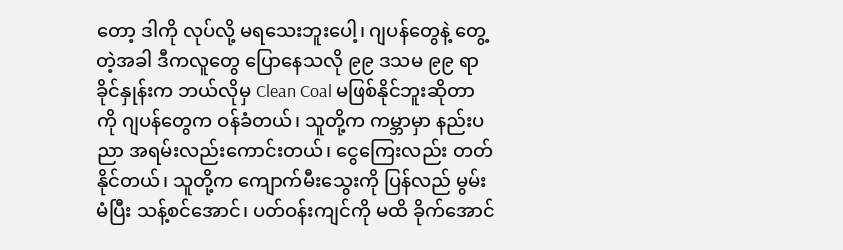တော့ ဒါကို လုပ်လို့ မရသေးဘူးပေါ့၊ ဂျပန်တွေနဲ့ တွေ့တဲ့အခါ ဒီကလူတွေ ပြောနေသလို ၉၉ ဒသမ ၉၉ ရာခိုင်နှုန်းက ဘယ်လိုမှ Clean Coal မဖြစ်နိုင်ဘူးဆိုတာကို ဂျပန်တွေက ဝန်ခံတယ်၊ သူတို့က ကမ္ဘာမှာ နည်းပညာ အရမ်းလည်းကောင်းတယ်၊ ငွေကြေးလည်း တတ်နိုင်တယ်၊ သူတို့က ကျောက်မီးသွေးကို ပြန်လည် မွမ်းမံပြီး သန့်စင်အောင်၊ ပတ်ဝန်းကျင်ကို မထိ ခိုက်အောင်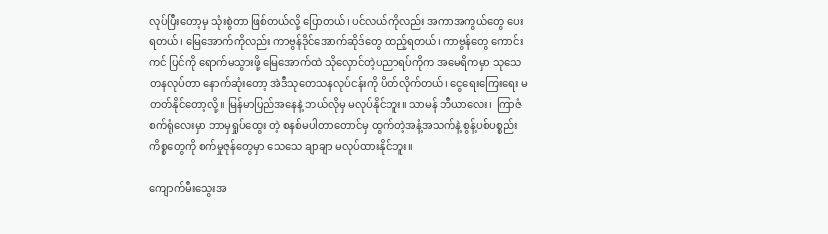လုပ်ပြီးတော့မှ သုံးစွဲတာ ဖြစ်တယ်လို့ ပြောတယ်၊ ပင်လယ်ကိုလည်း အကာအကွယ်တွေ ပေးရတယ်၊ မြေအောက်ကိုလည်း ကာဗွန်ဒိုင်အောက်ဆိုဒ်တွေ ထည့်ရတယ်၊ ကာဗွန်တွေ ကောင်းကင် ပြင်ကို ရောက်မသွားဖို့ မြေအောက်ထဲ သိုလှောင်တဲ့ပညာရပ်ကိုက အမေရိကမှာ သုသေတနလုပ်တာ နောက်ဆုံးတော့ အဲဒီသုတေသနလုပ်ငန်းကို ပိတ်လိုက်တယ်၊ ငွေရေးကြေးရေး မတတ်နိုင်တော့လို့။ မြန်မာပြည်အနေနဲ့ ဘယ်လိုမှ မလုပ်နိုင်ဘူး။ သာမန် ဘီယာလေး၊  ကြာဇံစက်ရုံလေးမှာ ဘာမှရှုပ်ထွေး တဲ့ စနစ်မပါတာတောင်မှ ထွက်တဲ့အနံ့အသက်နဲ့ စွန့်ပစ်ပစ္စည်း ကိစ္စတွေကို စက်မှုဇုန်တွေမှာ သေသေ ချာချာ မလုပ်ထားနိုင်ဘူး။

ကျောက်မီးသွေးအ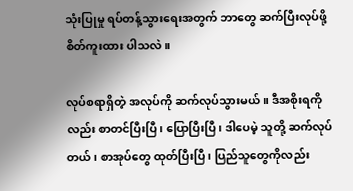သုံးပြုမှု ရပ်တန့်သွားရေးအတွက် ဘာတွေ ဆက်ပြီးလုပ်ဖို့ စိတ်ကူးထား ပါသလဲ။

လုပ်စရာရှိတဲ့ အလုပ်ကို ဆက်လုပ်သွားမယ်။ ဒီအစိုးရကိုလည်း စာတင်ပြီးပြီ၊ ပြောပြီးပြီ၊ ဒါပေမဲ့ သူတို့ ဆက်လုပ်တယ်၊ စာအုပ်တွေ ထုတ်ပြီးပြီ၊ ပြည်သူတွေကိုလည်း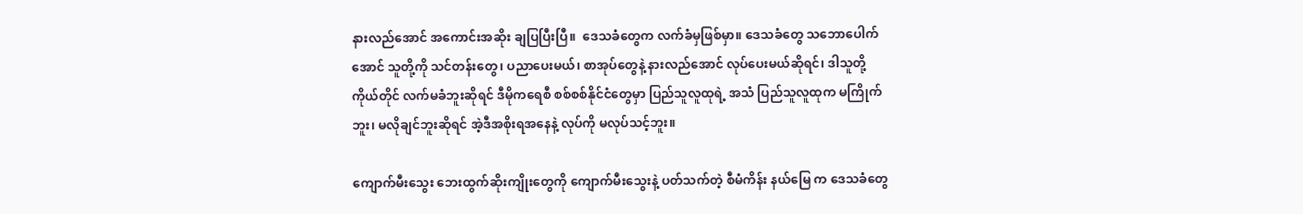နားလည်အောင် အကောင်းအဆိုး ချပြပြီးပြီ။  ဒေသခံတွေက လက်ခံမှဖြစ်မှာ။ ဒေသခံတွေ သဘောပေါက်အောင် သူတို့ကို သင်တန်းတွေ၊ ပညာပေးမယ်၊ စာအုပ်တွေနဲ့ နားလည်အောင် လုပ်ပေးမယ်ဆိုရင်၊ ဒါသူတို့ ကိုယ်တိုင် လက်မခံဘူးဆိုရင် ဒီမိုကရေစီ စစ်စစ်နိုင်ငံတွေမှာ ပြည်သူလူထုရဲ့ အသံ ပြည်သူလူထုက မကြိုက်ဘူး၊ မလိုချင်ဘူးဆိုရင် အဲ့ဒီအစိုးရအနေနဲ့ လုပ်ကို မလုပ်သင့်ဘူး။

ကျောက်မီးသွေး ဘေးထွက်ဆိုးကျိုးတွေကို ကျောက်မီးသွေးနဲ့ ပတ်သက်တဲ့ စီမံကိန်း နယ်မြေ က ဒေသခံတွေ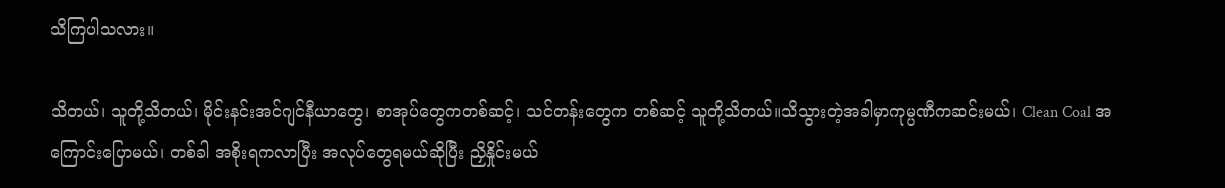သိကြပါသလား။

သိတယ်၊ သူတို့သိတယ်၊ မိုင်းနင်းအင်ဂျင်နီယာတွေ၊ စာအုပ်တွေကတစ်ဆင့်၊ သင်တန်းတွေက တစ်ဆင့် သူတို့သိတယ်။သိသွားတဲ့အခါမှာကုမ္ပဏီကဆင်းမယ်၊ Clean Coal အကြောင်းပြောမယ်၊ တစ်ခါ အစိုးရကလာပြီး အလုပ်တွေရမယ်ဆိုပြီး ညှိနှိုင်းမယ်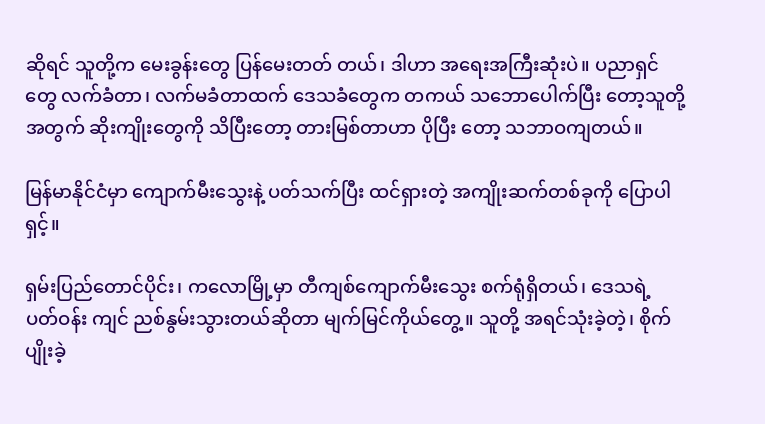ဆိုရင် သူတို့က မေးခွန်းတွေ ပြန်မေးတတ် တယ်၊ ဒါဟာ အရေးအကြီးဆုံးပဲ။ ပညာရှင်တွေ လက်ခံတာ၊ လက်မခံတာထက် ဒေသခံတွေက တကယ် သဘောပေါက်ပြီး တော့သူတို့အတွက် ဆိုးကျိုးတွေကို သိပြီးတော့ တားမြစ်တာဟာ ပိုပြီး တော့ သဘာဝကျတယ်။

မြန်မာနိုင်ငံမှာ ကျောက်မီးသွေးနဲ့ ပတ်သက်ပြီး ထင်ရှားတဲ့ အကျိုးဆက်တစ်ခုကို ပြောပါရှင့်။

ရှမ်းပြည်တောင်ပိုင်း၊ ကလောမြို့မှာ တီကျစ်ကျောက်မီးသွေး စက်ရုံရှိတယ်၊ ဒေသရဲ့ ပတ်ဝန်း ကျင် ညစ်နွမ်းသွားတယ်ဆိုတာ မျက်မြင်ကိုယ်တွေ့။ သူတို့ အရင်သုံးခဲ့တဲ့၊ စိုက်ပျိုးခဲ့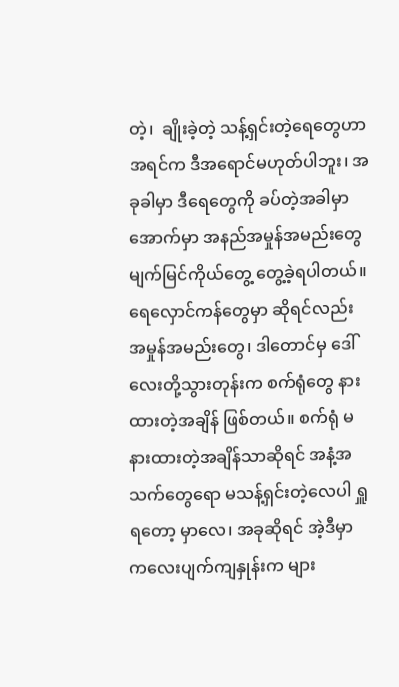တဲ့၊  ချိုးခဲ့တဲ့ သန့်ရှင်းတဲ့ရေတွေဟာ အရင်က ဒီအရောင်မဟုတ်ပါဘူး၊ အခုခါမှာ ဒီရေတွေကို ခပ်တဲ့အခါမှာ အောက်မှာ အနည်အမှုန်အမည်းတွေ မျက်မြင်ကိုယ်တွေ့ တွေ့ခဲ့ရပါတယ်။ ရေလှောင်ကန်တွေမှာ ဆိုရင်လည်း အမှုန်အမည်းတွေ၊ ဒါတောင်မှ ဒေါ်လေးတို့သွားတုန်းက စက်ရုံတွေ နားထားတဲ့အချိန် ဖြစ်တယ်။ စက်ရုံ မနားထားတဲ့အချိန်သာဆိုရင် အနံ့အသက်တွေရော မသန့်ရှင်းတဲ့လေပါ ရှူရတော့ မှာလေ၊ အခုဆိုရင် အဲ့ဒီမှာ ကလေးပျက်ကျနှုန်းက များ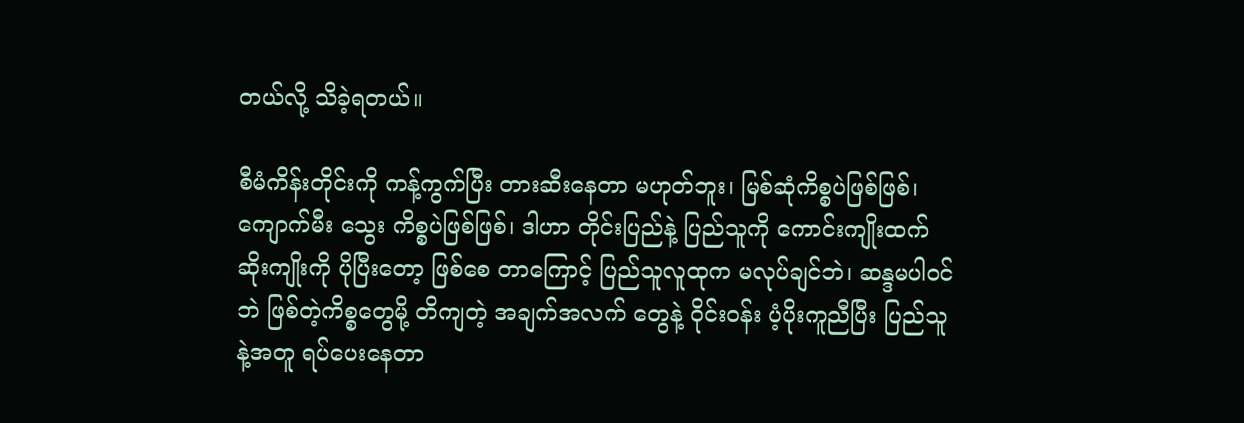တယ်လို့ သိခဲ့ရတယ်။

စီမံကိန်းတိုင်းကို ကန့်ကွက်ပြီး တားဆီးနေတာ မဟုတ်ဘူး၊ မြစ်ဆုံကိစ္စပဲဖြစ်ဖြစ်၊ ကျောက်မီး သွေး ကိစ္စပဲဖြစ်ဖြစ်၊ ဒါဟာ တိုင်းပြည်နဲ့ ပြည်သူကို ကောင်းကျိုးထက် ဆိုးကျိုးကို ပိုပြီးတော့ ဖြစ်စေ တာကြောင့် ပြည်သူလူထုက မလုပ်ချင်ဘဲ၊ ဆန္ဒမပါဝင်ဘဲ ဖြစ်တဲ့ကိစ္စတွေမို့ တိကျတဲ့ အချက်အလက် တွေနဲ့ ဝိုင်းဝန်း ပံ့ပိုးကူညီပြီး ပြည်သူနဲ့အတူ ရပ်ပေးနေတာ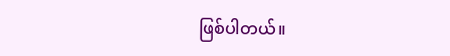ဖြစ်ပါတယ်။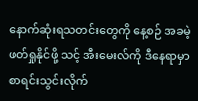နောက်ဆုံးရသတင်းတွေကို နေ့စဉ် အခမဲ့ဖတ်ရှုနိုင်ဖို့ သင့် အီးမေးလ်ကို ဒီနေရာမှာ စာရင်းသွင်းလိုက်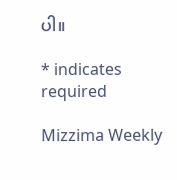ပါ။

* indicates required

Mizzima Weekly